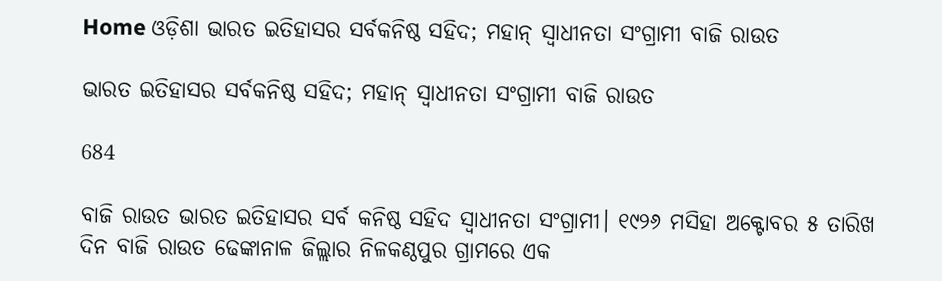Home ଓଡ଼ିଶା ଭାରତ ଇତିହାସର ସର୍ବକନିଷ୍ଠ ସହିଦ; ମହାନ୍ ସ୍ୱାଧୀନତା ସଂଗ୍ରାମୀ ବାଜି ରାଉତ

ଭାରତ ଇତିହାସର ସର୍ବକନିଷ୍ଠ ସହିଦ; ମହାନ୍ ସ୍ୱାଧୀନତା ସଂଗ୍ରାମୀ ବାଜି ରାଉତ

684

ବାଜି ରାଉତ ଭାରତ ଇତିହାସର ସର୍ବ କନିଷ୍ଠ ସହିଦ ସ୍ୱାଧୀନତା ସଂଗ୍ରାମୀ। ୧୯୨୬ ମସିହା ଅକ୍ଟୋବର ୫ ତାରିଖ ଦିନ ବାଜି ରାଉତ ଢେଙ୍କାନାଳ ଜିଲ୍ଲାର ନିଳକଣ୍ଠପୁର ଗ୍ରାମରେ ଏକ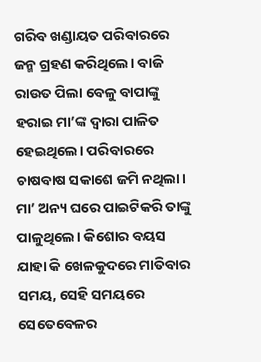ଗରିବ ଖଣ୍ଡାୟତ ପରିବାରରେ ଜନ୍ମ ଗ୍ରହଣ କରିଥିଲେ। ବାଜି ରାଉତ ପିଲା ବେଳୁ ବାପାଙ୍କୁ ହରାଇ ମା’ଙ୍କ ଦ୍ୱାରା ପାଳିତ ହେଇଥିଲେ। ପରିବାରରେ ଚାଷବାଷ ସକାଶେ ଜମି ନଥିଲା। ମା’ ଅନ୍ୟ ଘରେ ପାଇଟିକରି ତାଙ୍କୁ ପାଳୁଥିଲେ। କିଶୋର ବୟସ ଯାହା କି ଖେଳକୁଦରେ ମାତିବାର ସମୟ, ସେହି ସମୟରେ ସେତେବେଳର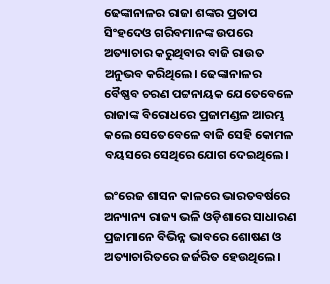ଢେଙ୍କାନାଳର ରାଜା ଶଙ୍କର ପ୍ରତାପ ସିଂହଦେଓ ଗରିବମାନଙ୍କ ଉପରେ ଅତ୍ୟାଚାର କରୁଥିବାର ବାଜି ରାଉତ ଅନୁଭବ କରିଥିଲେ। ଢେଙ୍କାନାଳର ବୈଷ୍ଣବ ଚରଣ ପଟ୍ଟନାୟକ ଯେତେବେଳେ ରାଜାଙ୍କ ବିରୋଧରେ ପ୍ରଜାମଣ୍ଡଳ ଆରମ୍ଭ କଲେ ସେତେବେଳେ ବାଜି ସେହି କୋମଳ ବୟସରେ ସେଥିରେ ଯୋଗ ଦେଇଥିଲେ।

ଇଂରେଜ ଶାସନ କାଳରେ ଭାରତବର୍ଷରେ ଅନ୍ୟାନ୍ୟ ରାଜ୍ୟ ଭଳି ଓଡ଼ିଶାରେ ସାଧାରଣ ପ୍ରଜାମାନେ ବିଭିନ୍ନ ଭାବରେ ଶୋଷଣ ଓ ଅତ୍ୟାଚାରିତରେ ଜର୍ଜରିତ ହେଉଥିଲେ।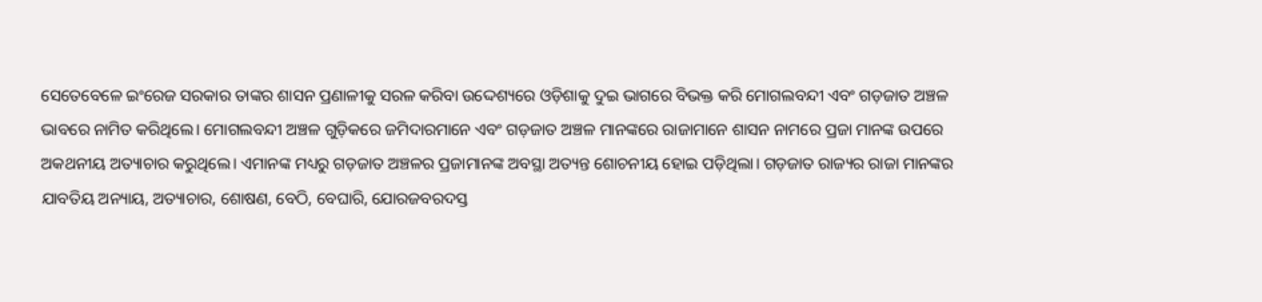ସେତେବେଳେ ଇଂରେଜ ସରକାର ତାଙ୍କର ଶାସନ ପ୍ରଣାଳୀକୁ ସରଳ କରିବା ଉଦ୍ଦେଶ୍ୟରେ ଓଡ଼ିଶାକୁ ଦୁଇ ଭାଗରେ ବିଭକ୍ତ କରି ମୋଗଲବନ୍ଦୀ ଏବଂ ଗଡ଼ଜାତ ଅଞ୍ଚଳ ଭାବରେ ନାମିତ କରିଥିଲେ। ମୋଗଲବନ୍ଦୀ ଅଞ୍ଚଳ ଗୁଡ଼ିକରେ ଜମିଦାରମାନେ ଏବଂ ଗଡ଼ଜାତ ଅଞ୍ଚଳ ମାନଙ୍କରେ ରାଜାମାନେ ଶାସନ ନାମରେ ପ୍ରଜା ମାନଙ୍କ ଉପରେ ଅକଥନୀୟ ଅତ୍ୟାଚାର କରୁଥିଲେ। ଏମାନଙ୍କ ମଧ୍ୟରୁ ଗଡ଼ଜାତ ଅଞ୍ଚଳର ପ୍ରଜାମାନଙ୍କ ଅବସ୍ଥା ଅତ୍ୟନ୍ତ ଶୋଚନୀୟ ହୋଇ ପଡ଼ିଥିଲା। ଗଡ଼ଜାତ ରାଜ୍ୟର ରାଜା ମାନଙ୍କର ଯାବତିୟ ଅନ୍ୟାୟ, ଅତ୍ୟାଚାର, ଶୋଷଣ, ବେଠି, ବେଘାରି, ଯୋରଜବରଦସ୍ତ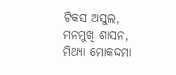ଟିକସ ଅସୁଲ, ମନମୁଖି ଶାସନ, ମିଥ୍ୟା ମୋକଦ୍ଦମା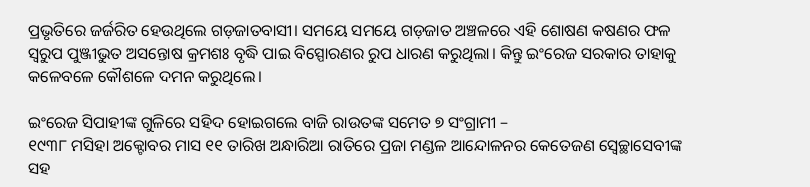ପ୍ରଭୃତିରେ ଜର୍ଜରିତ ହେଉଥିଲେ ଗଡ଼ଜାତବାସୀ। ସମୟେ ସମୟେ ଗଡ଼ଜାତ ଅଞ୍ଚଳରେ ଏହି ଶୋଷଣ କଷଣର ଫଳ ସ୍ୱରୁପ ପୁଞ୍ଜୀଭୁତ ଅସନ୍ତୋଷ କ୍ରମଶଃ ବୃଦ୍ଧି ପାଇ ବିସ୍ପୋରଣର ରୁପ ଧାରଣ କରୁଥିଲା। କିନ୍ତୁ ଇଂରେଜ ସରକାର ତାହାକୁ କଳେବଳେ କୌଶଳେ ଦମନ କରୁଥିଲେ।

ଇଂରେଜ ସିପାହୀଙ୍କ ଗୁଳିରେ ସହିଦ ହୋଇଗଲେ ବାଜି ରାଉତଙ୍କ ସମେତ ୭ ସଂଗ୍ରାମୀ –
୧୯୩୮ ମସିହା ଅକ୍ଟୋବର ମାସ ୧୧ ତାରିଖ ଅନ୍ଧାରିଆ ରାତିରେ ପ୍ରଜା ମଣ୍ଡଳ ଆନ୍ଦୋଳନର କେତେଜଣ ସ୍ୱେଚ୍ଛାସେବୀଙ୍କ ସହ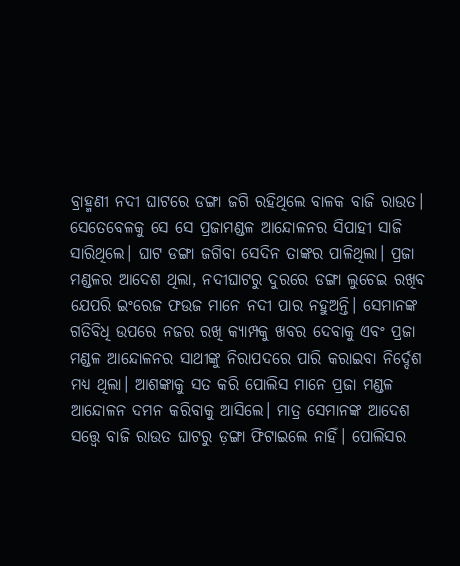ବ୍ରାହ୍ମଣୀ ନଦୀ ଘାଟରେ ଡଙ୍ଗା ଜଗି ରହିଥିଲେ ବାଳକ ବାଜି ରାଉତ। ସେତେବେଳକୁ ସେ ସେ ପ୍ରଜାମଣ୍ଡଳ ଆନ୍ଦୋଳନର ସିପାହୀ ସାଜି ସାରିଥିଲେ। ଘାଟ ଡଙ୍ଗା ଜଗିବା ସେଦିନ ତାଙ୍କର ପାଳିଥିଲା। ପ୍ରଜା ମଣ୍ଡଳର ଆଦେଶ ଥିଲା, ନଦୀଘାଟରୁ ଦୁରରେ ଡଙ୍ଗା ଲୁଚେଇ ରଖିବ ଯେପରି ଇଂରେଜ ଫଉଜ ମାନେ ନଦୀ ପାର ନହୁଅନ୍ତି। ସେମାନଙ୍କ ଗତିବିଧି ଉପରେ ନଜର ରଖି କ୍ୟାମ୍ପକୁ ଖବର ଦେବାକୁ ଏବଂ ପ୍ରଜା ମଣ୍ଡଳ ଆନ୍ଦୋଳନର ସାଥୀଙ୍କୁ ନିରାପଦରେ ପାରି କରାଇବା ନିର୍ଦ୍ଦେଶ ମଧ୍ୟ ଥିଲା। ଆଶଙ୍କାକୁ ସତ କରି ପୋଲିସ ମାନେ ପ୍ରଜା ମଣ୍ଡଳ ଆନ୍ଦୋଳନ ଦମନ କରିବାକୁ ଆସିଲେ। ମାତ୍ର ସେମାନଙ୍କ ଆଦେଶ ସତ୍ତ୍ୱେ ବାଜି ରାଉତ ଘାଟରୁ ଡ଼ଙ୍ଗା ଫିଟାଇଲେ ନାହିଁ। ପୋଲିସର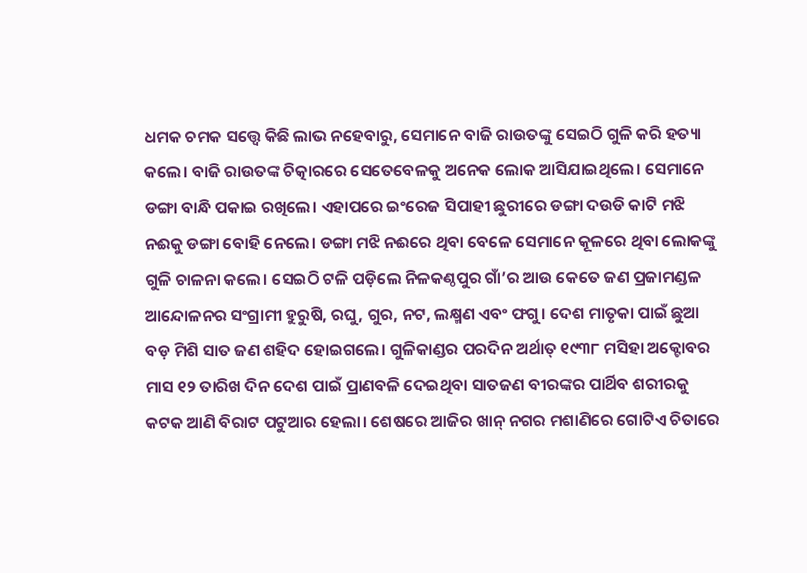ଧମକ ଚମକ ସତ୍ତ୍ୱେ କିଛି ଲାଭ ନହେବାରୁ, ସେମାନେ ବାଜି ରାଉତଙ୍କୁ ସେଇଠି ଗୁଳି କରି ହତ୍ୟା କଲେ। ବାଜି ରାଉତଙ୍କ ଚିତ୍କାରରେ ସେତେବେଳକୁ ଅନେକ ଲୋକ ଆସିଯାଇଥିଲେ। ସେମାନେ ଡଙ୍ଗା ବାନ୍ଧି ପକାଇ ରଖିଲେ। ଏହାପରେ ଇଂରେଜ ସିପାହୀ ଛୁରୀରେ ଡଙ୍ଗା ଦଉଡି କାଟି ମଝି ନଈକୁ ଡଙ୍ଗା ବୋହି ନେଲେ। ଡଙ୍ଗା ମଝି ନଈରେ ଥିବା ବେଳେ ସେମାନେ କୂଳରେ ଥିବା ଲୋକଙ୍କୁ ଗୁଳି ଚାଳନା କଲେ। ସେଇଠି ଟଳି ପଡ଼ିଲେ ନିଳକଣ୍ଠପୁର ଗାଁ’ର ଆଉ କେତେ ଜଣ ପ୍ରଜାମଣ୍ଡଳ ଆନ୍ଦୋଳନର ସଂଗ୍ରାମୀ ହୁରୁଷି, ରଘୁ, ଗୁର, ନଟ, ଲକ୍ଷ୍ମଣ ଏବଂ ଫଗୁ। ଦେଶ ମାତୃକା ପାଇଁ ଛୁଆ ବଡ଼ ମିଶି ସାତ ଜଣ ଶହିଦ ହୋଇଗଲେ। ଗୁଳିକାଣ୍ଡର ପରଦିନ ଅର୍ଥାତ୍ ୧୯୩୮ ମସିହା ଅକ୍ଟୋବର ମାସ ୧୨ ତାରିଖ ଦିନ ଦେଶ ପାଇଁ ପ୍ରାଣବଳି ଦେଇଥିବା ସାତଜଣ ବୀରଙ୍କର ପାର୍ଥିବ ଶରୀରକୁ କଟକ ଆଣି ବିରାଟ ପଟୁଆର ହେଲା। ଶେଷରେ ଆଜିର ଖାନ୍ ନଗର ମଶାଣିରେ ଗୋଟିଏ ଚିତାରେ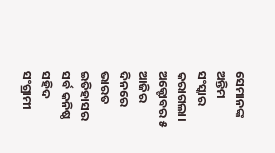ସେମାନଙ୍କ ଅନ୍ତିମ ସଂସ୍କାର କରାଗଲା। ଅକ୍ଟୋବର ୫ ଆଜିର ଦିନରେ ଭାରତ ଇତିହାସର ସର୍ବ କନିଷ୍ଠ ସହିଦ ସଂଗ୍ରାମୀ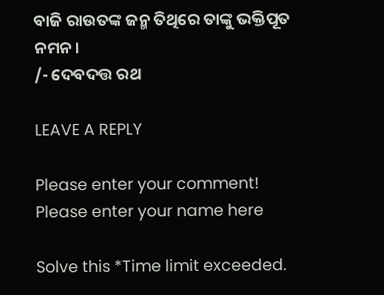ବାଜି ରାଉତଙ୍କ ଜନ୍ମ ତିଥିରେ ତାଙ୍କୁ ଭକ୍ତିପୂତ ନମନ।
/- ଦେବଦତ୍ତ ରଥ

LEAVE A REPLY

Please enter your comment!
Please enter your name here

Solve this *Time limit exceeded.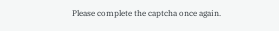Please complete the captcha once again.